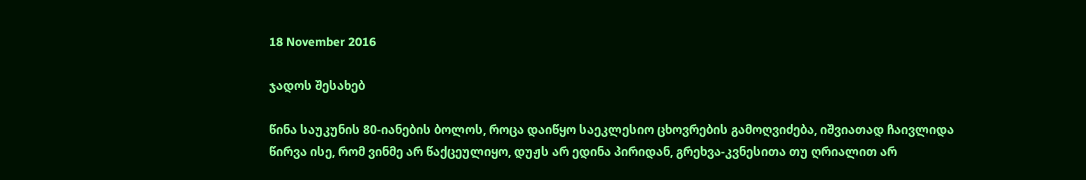18 November 2016

ჯადოს შესახებ

წინა საუკუნის 80-იანების ბოლოს, როცა დაიწყო საეკლესიო ცხოვრების გამოღვიძება, იშვიათად ჩაივლიდა წირვა ისე, რომ ვინმე არ წაქცეულიყო, დუჟს არ ედინა პირიდან, გრეხვა-კვნესითა თუ ღრიალით არ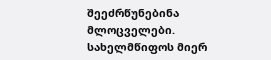შეეძრწუნებინა მლოცველები. სახელმწიფოს მიერ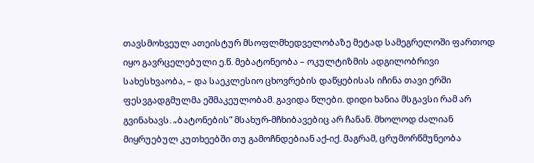თავსმოხვეულ ათეისტურ მსოფლმხედველობაზე მეტად სამეგრელოში ფართოდ იყო გავრცელებული ე.წ. მებატონეობა – ოკულტიზმის ადგილობრივი სახესხვაობა, – და საეკლესიო ცხოვრების დაწყებისას იჩინა თავი ერში ფესვგადგმულმა ეშმაკეულობამ. გავიდა წლები. დიდი ხანია მსგავსი რამ არ გვინახავს. „ბატონების“ მსახურ-მჩხიბავებიც არ ჩანან. მხოლოდ ძალიან მიყრუებულ კუთხეებში თუ გამოჩნდებიან აქ-იქ. მაგრამ, ცრუმორწმუნეობა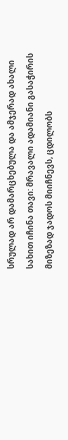სრულად არ დამარცხებულა და ამჯერად ახალი სახით იჩინა თავი: მრავალი ადამიანი გასაჭირის მიზეზად ჯადოს მიიჩნევს, ცდილობს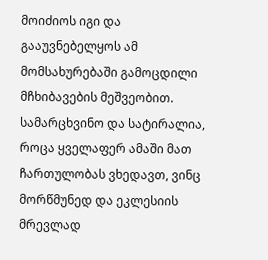მოიძიოს იგი და გააუვნებელყოს ამ მომსახურებაში გამოცდილი მჩხიბავების მეშვეობით. სამარცხვინო და სატირალია, როცა ყველაფერ ამაში მათ ჩართულობას ვხედავთ, ვინც მორწმუნედ და ეკლესიის მრევლად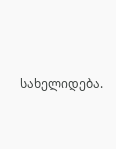სახელიდება.